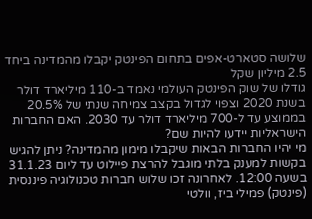שלושה סטארט-אפים בתחום הפינטק יקבלו מהמדינה ביחד 2.5 מיליון שקל
גודלו של שוק הפינטק העולמי נאמד ב-110 מיליארד דולר בשנת 2020 וצפוי לגדול בקצב צמיחה שנתי של 20.5% בממוצע עד ל-700 מיליארד דולר עד 2030. האם החברות הישראליות יידעו להיות שם?
מי יהיו החברות הבאות שיקבלו מימון מהמדינה? ניתן להגיש בקשות למענק בלתי מוגבל להרצת פיילוט עד ליום 31.1.23 בשעה 12:00. לאחרונה זכו שלוש חברות טכנולוגיה פיננסית (פינטק) פמילי ביז, וולטי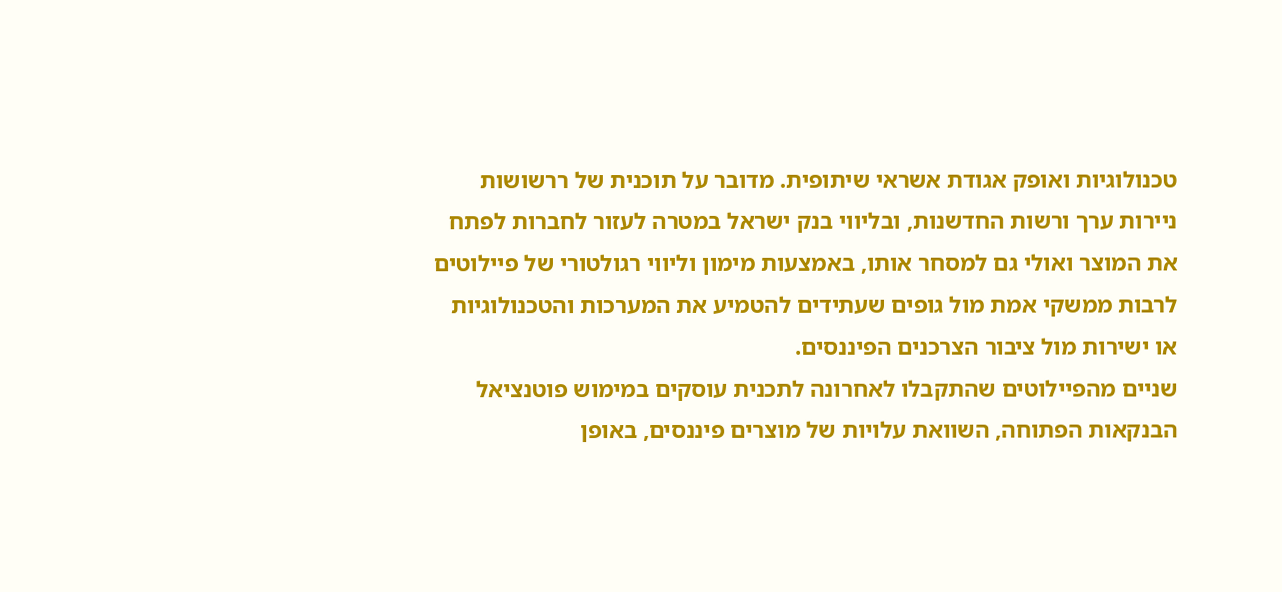טכנולוגיות ואופק אגודת אשראי שיתופית. מדובר על תוכנית של ררשושות ניירות ערך ורשות החדשנות, ובליווי בנק ישראל במטרה לעזור לחברות לפתח את המוצר ואולי גם למסחר אותו, באמצעות מימון וליווי רגולטורי של פיילוטים לרבות ממשקי אמת מול גופים שעתידים להטמיע את המערכות והטכנולוגיות או ישירות מול ציבור הצרכנים הפיננסים.
שניים מהפיילוטים שהתקבלו לאחרונה לתכנית עוסקים במימוש פוטנציאל הבנקאות הפתוחה, השוואת עלויות של מוצרים פיננסים, באופן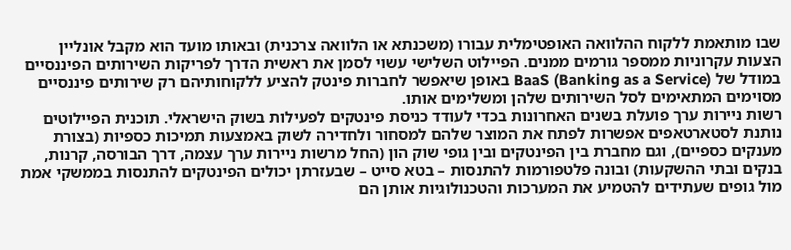שבו מותאמת ללקוח ההלוואה האופטימלית עבורו (משכנתא או הלוואה צרכנית) ובאותו מועד הוא מקבל אונליין הצעות עקרוניות ממספר גורמים ממנים. הפיילוט השלישי עשוי לסמן את ראשית הדרך לפריקות השירותים הפיננסיים במודל של BaaS (Banking as a Service) באופן שיאפשר לחברות פינטק להציע ללקוחותיהם רק שירותים פיננסיים מסוימים המתאימים לסל השירותים שלהן ומשלימים אותו.
רשות ניירות ערך פועלת בשנים האחרונות בכדי לעודד כניסת פינטקים לפעילות בשוק הישראלי. תוכנית הפיילוטים נותנת לסטארטאפים אפשרות לפתח את המוצר שלהם למסחור ולחדירה לשוק באמצעות תמיכות כספיות (בצורת מענקים כספיים), וגם מחברת בין הפינטקים ובין גופי שוק הון (החל מרשות ניירות ערך עצמה, דרך הבורסה, קרנות, בנקים ובתי ההשקעות) ובונה פלטפורמות להתנסות – בטא סייט – שבעזרתן יכולים הפינטקים להתנסות בממשקי אמת מול גופים שעתידים להטמיע את המערכות והטכנולוגיות אותן הם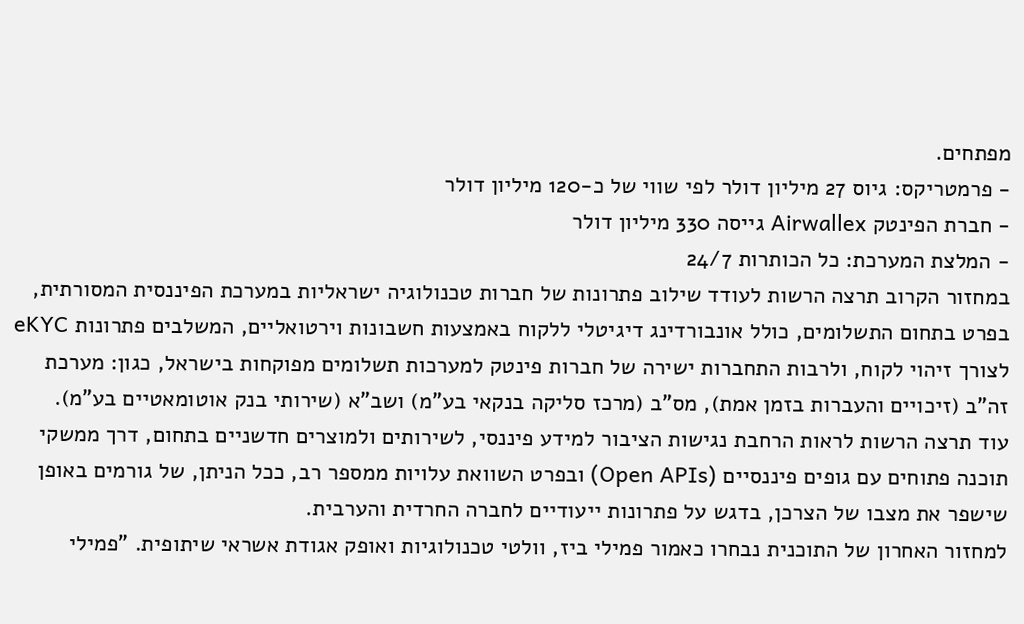מפתחים.
- פרמטריקס: גיוס 27 מיליון דולר לפי שווי של כ-120 מיליון דולר
- חברת הפינטק Airwallex גייסה 330 מיליון דולר
- המלצת המערכת: כל הכותרות 24/7
במחזור הקרוב תרצה הרשות לעודד שילוב פתרונות של חברות טכנולוגיה ישראליות במערכת הפיננסית המסורתית, בפרט בתחום התשלומים, כולל אונבורדינג דיגיטלי ללקוח באמצעות חשבונות וירטואליים, המשלבים פתרונות eKYC לצורך זיהוי לקוח, ולרבות התחברות ישירה של חברות פינטק למערכות תשלומים מפוקחות בישראל, כגון: מערכת זה"ב (זיכויים והעברות בזמן אמת), מס"ב (מרכז סליקה בנקאי בע"מ) ושב"א (שירותי בנק אוטומאטיים בע"מ).
עוד תרצה הרשות לראות הרחבת נגישות הציבור למידע פיננסי, לשירותים ולמוצרים חדשניים בתחום, דרך ממשקי תוכנה פתוחים עם גופים פיננסיים (Open APIs) ובפרט השוואת עלויות ממספר רב, ככל הניתן, של גורמים באופן שישפר את מצבו של הצרכן, בדגש על פתרונות ייעודיים לחברה החרדית והערבית.
למחזור האחרון של התוכנית נבחרו כאמור פמילי ביז, וולטי טכנולוגיות ואופק אגודת אשראי שיתופית. "פמילי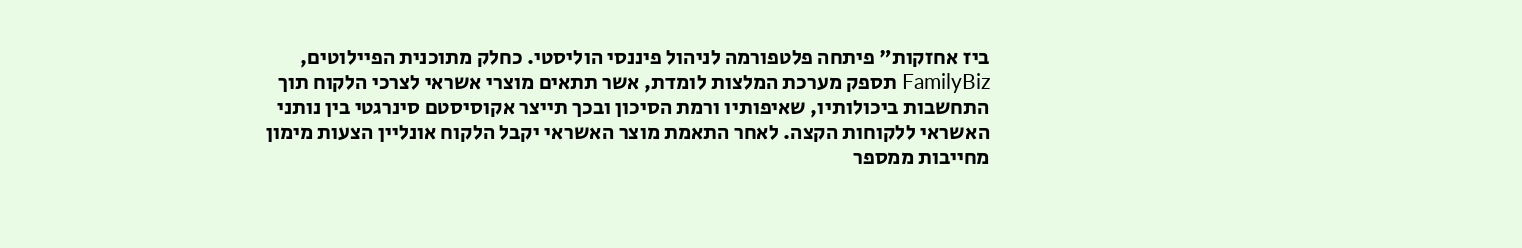ביז אחזקות" פיתחה פלטפורמה לניהול פיננסי הוליסטי. כחלק מתוכנית הפיילוטים, FamilyBiz תספק מערכת המלצות לומדת, אשר תתאים מוצרי אשראי לצרכי הלקוח תוך התחשבות ביכולותיו, שאיפותיו ורמת הסיכון ובכך תייצר אקוסיסטם סינרגטי בין נותני האשראי ללקוחות הקצה. לאחר התאמת מוצר האשראי יקבל הלקוח אונליין הצעות מימון מחייבות ממספר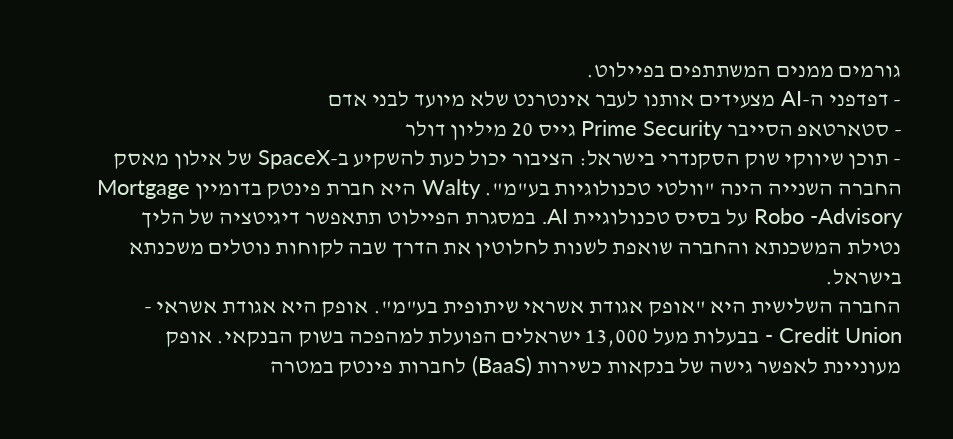גורמים ממנים המשתתפים בפיילוט.
- דפדפני ה-AI מצעידים אותנו לעבר אינטרנט שלא מיועד לבני אדם
- סטארטאפ הסייבר Prime Security גייס 20 מיליון דולר
- תוכן שיווקי שוק הסקנדרי בישראל: הציבור יכול כעת להשקיע ב-SpaceX של אילון מאסק
החברה השנייה הינה "וולטי טכנולוגיות בע"מ". Walty היא חברת פינטק בדומיין Mortgage Robo -Advisory על בסיס טכנולוגיית AI. במסגרת הפיילוט תתאפשר דיגיטציה של הליך נטילת המשכנתא והחברה שואפת לשנות לחלוטין את הדרך שבה לקוחות נוטלים משכנתא בישראל.
החברה השלישית היא "אופק אגודת אשראי שיתופית בע"מ". אופק היא אגודת אשראי - Credit Union - בבעלות מעל 13,000 ישראלים הפועלת למהפכה בשוק הבנקאי. אופק מעוניינת לאפשר גישה של בנקאות כשירות (BaaS) לחברות פינטק במטרה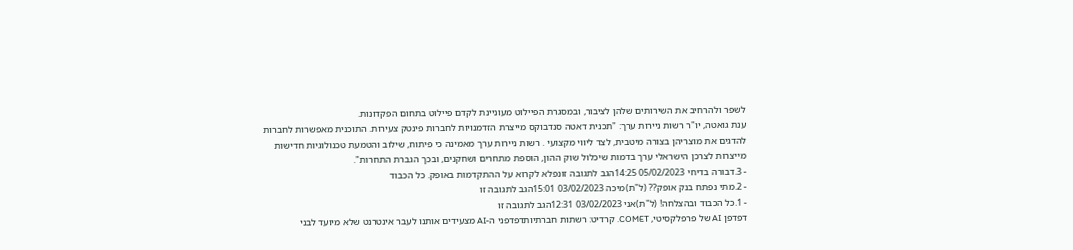לשפר ולהרחיב את השירותים שלהן לציבור, ובמסגרת הפיילוט מעוניינת לקדם פיילוט בתחום הפקדונות.
ענת גואטה, יו"ר רשות ניירות ערך: "תכנית דאטה סנדבוקס מייצרת הזדמנויות לחברות פינטק צעירות. התוכנית מאפשרות לחברות להדגים את מוצריהן בצורה מיטבית, לצד ליווי מקצועי . רשות ניירות ערך מאמינה כי פיתוח, שילוב והטמעת טכנולוגיות חדישות מייצרות לצרכן הישראלי ערך בדמות שיכלול שוק ההון, הוספת מתחרים ושחקנים, ובכך הגברת התחרות".
- 3.דבורה בדיחי 05/02/2023 14:25הגב לתגובה זונפלא לקרוא על ההתקדמות באופק. כל הכבוד
- 2.מתי נפתח בנק אופק?? (ל"ת)מיכה 03/02/2023 15:01הגב לתגובה זו
- 1.כל הכבוד ובהצלחה! (ל"ת)אני 03/02/2023 12:31הגב לתגובה זו
דפדפן AI של פרפלקסיטי, COMET. קרדיט: רשתות חברתיותדפדפני ה-AI מצעידים אותנו לעבר אינטרנט שלא מיועד לבני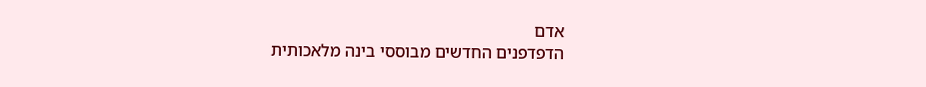אדם
הדפדפנים החדשים מבוססי בינה מלאכותית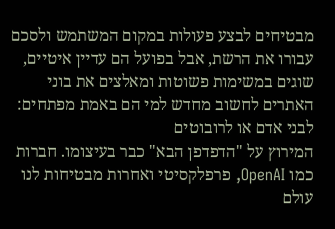מבטיחים לבצע פעולות במקום המשתמש ולסכם עבורו את הרשת, אבל בפועל הם עדיין איטיים, שוגים במשימות פשוטות ומאלצים את בוני האתרים לחשוב מחדש למי הם באמת מפתחים: לבני אדם או לרובוטים
המירוץ על "הדפדפן הבא" כבר בעיצומו. חברות כמו OpenAI, פרפלקסיטי ואחרות מבטיחות לנו עולם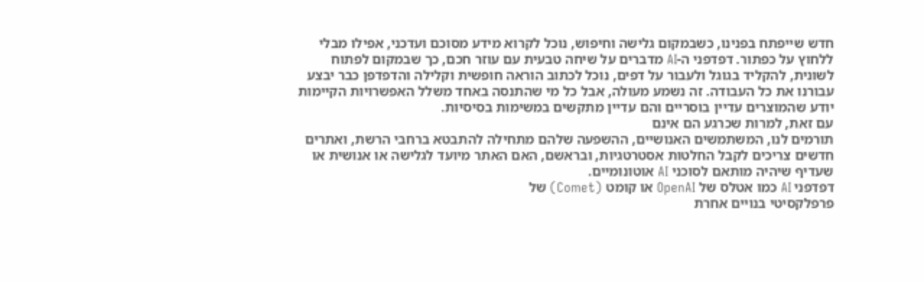חדש שייפתח בפנינו, כשבמקום גלישה וחיפוש, נוכל לקרוא מידע מסוכם ועדכני, אפילו מבלי ללחוץ על כפתור. דפדפני ה-AI מדברים על שיחה טבעית עם עוזר חכם, כך שבמקום לפתוח לשונית, להקליד בגוגל ולעבור על דפים, נוכל לכתוב הוראה חופשית וקלילה והדפדפן כבר יבצע עבורנו את כל העבודה. זה נשמע מעולה, אבל כל מי שהתנסה באחד משלל האפשרויות הקיימות יודע שהמוצרים עדיין בוסריים והם עדיין מתקשים במשימות בסיסיות.
עם זאת, למרות שכרגע הם אינם
תורמים לנו, המשתמשים האנושיים, ההשפעה שלהם מתחילה להתבטא ברחבי הרשת, ואתרים חדשים צריכים לקבל החלטות אסטרטגיות, ובראשם, האם האתר מיועד לגלישה או אנושית או שעדיף שיהיה מותאם לסוכני AI אוטונומיים.
דפדפני AI כמו אטלס של OpenAI או קומט (Comet) של
פרפלקסיטי בנויים אחרת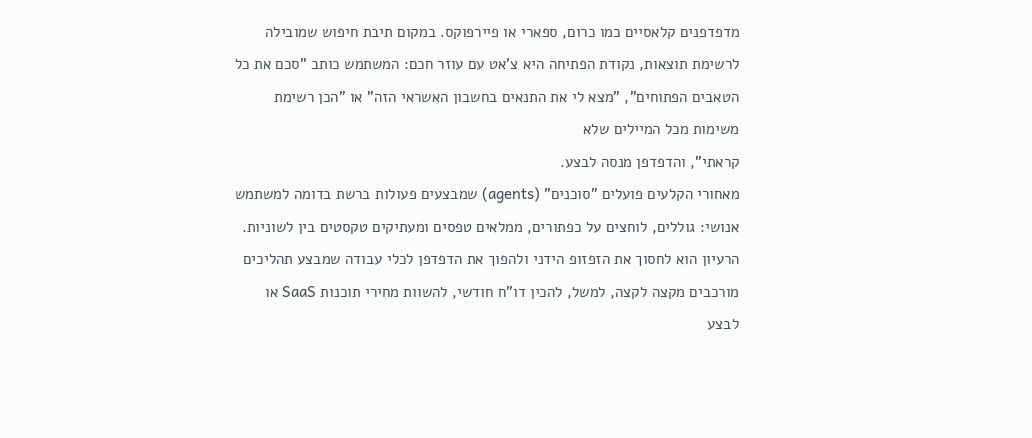מדפדפנים קלאסיים כמו כרום, ספארי או פיירפוקס. במקום תיבת חיפוש שמובילה לרשימת תוצאות, נקודת הפתיחה היא צ'אט עם עוזר חכם: המשתמש כותב "סכם את כל הטאבים הפתוחים", "מצא לי את התנאים בחשבון האשראי הזה" או "הכן רשימת משימות מכל המיילים שלא
קראתי", והדפדפן מנסה לבצע.
מאחורי הקלעים פועלים "סוכנים" (agents) שמבצעים פעולות ברשת בדומה למשתמש אנושי: גוללים, לוחצים על כפתורים, ממלאים טפסים ומעתיקים טקסטים בין לשוניות. הרעיון הוא לחסוך את הזפזופ הידני ולהפוך את הדפדפן לכלי עבודה שמבצע תהליכים מורכבים מקצה לקצה, למשל, להכין דו"ח חודשי, להשוות מחירי תוכנות SaaS או לבצע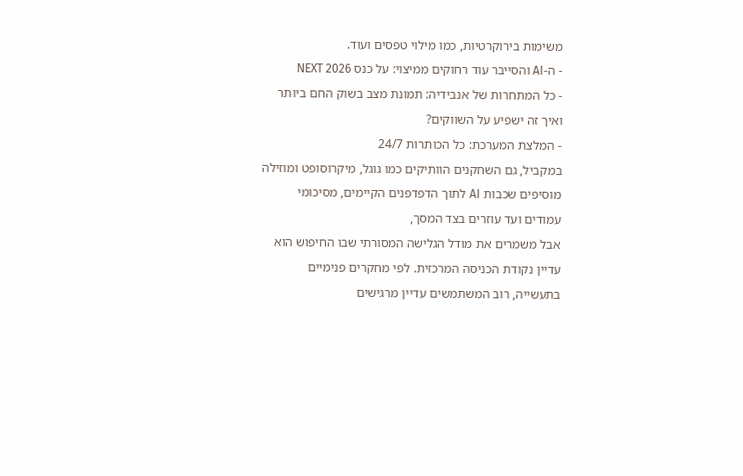משימות בירוקרטיות, כמו מילוי טפסים ועוד.
- ה-AI והסייבר עוד רחוקים ממיצוי: על כנס NEXT 2026
- כל המתחרות של אנבידיה: תמונת מצב בשוק החם ביותר ואיך זה ישפיע על השווקים?
- המלצת המערכת: כל הכותרות 24/7
במקביל, גם השחקנים הוותיקים כמו גוגל, מיקרוסופט ומוזילה מוסיפים שכבות AI לתוך הדפדפנים הקיימים, מסיכומי עמודים ועד עוזרים בצד המסך,
אבל משמרים את מודל הגלישה המסורתי שבו החיפוש הוא עדיין נקודת הכניסה המרכזית. לפי מחקרים פנימיים בתעשייה, רוב המשתמשים עדיין מרגישים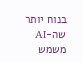בנוח יותר שה-AI משמש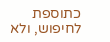כתוספת לחיפוש, ולא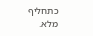כתחליף מלא.